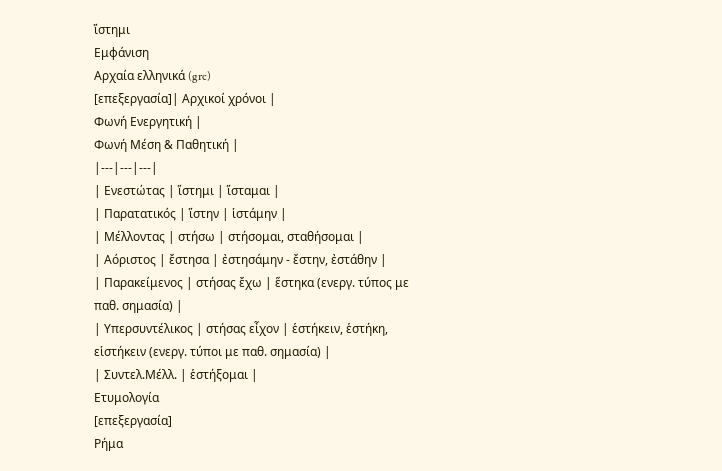ἵστημι
Εμφάνιση
Αρχαία ελληνικά (grc)
[επεξεργασία]| Αρχικοί χρόνοι |
Φωνή Eνεργητική |
Φωνή Μέση & Παθητική |
|---|---|---|
| Ενεστώτας | ἵστημι | ἵσταμαι |
| Παρατατικός | ἵστην | ἱστάμην |
| Μέλλοντας | στήσω | στήσομαι, σταθήσομαι |
| Αόριστος | ἔστησα | ἐστησάμην - ἔστην, ἐστάθην |
| Παρακείμενος | στήσας ἔχω | ἕστηκα (ενεργ. τύπος με παθ. σημασία) |
| Υπερσυντέλικος | στήσας εἶχον | ἑστήκειν, ἑστήκη, εἱστήκειν (ενεργ. τύποι με παθ. σημασία) |
| Συντελ.Μέλλ. | ἑστήξομαι |
Ετυμολογία
[επεξεργασία]
Ρήμα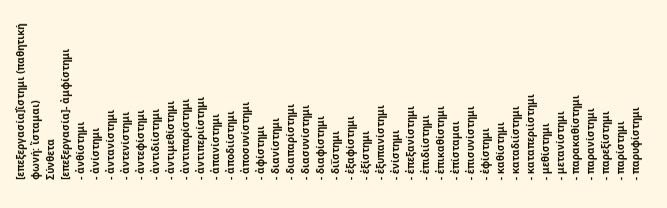[επεξεργασία]ἵστημι (παθητική φωνή: ἵσταμαι)
Σύνθετα
[επεξεργασία]- ἀμφίστημι
- ἀνθίστημι
- ἀνίστημι
- ἀντανίστημι
- ἀντενίστημι
- ἀντεφίστημι
- ἀντιδιίστημι
- ἀντιμεθίστημι
- ἀντιπαρίστημι
- ἀντιπεριίστημι
- ἀπανίστημι
- ἀποδιίστημι
- ἀποσυνίστημι
- ἀφίστημι
- διανίστημι
- διαπαρίστημι
- διασυνίστημι
- διαφίστημι
- διΐστημι
- ἐξαφίστημι
- ἐξίστημι
- ἐξυπανίστημι
- ἐνίστημι
- ἐπεξανίστημι
- ἐπιδιίστημι
- ἐπικαθίστημι
- ἐπίσταμαι
- ἐπισυνίστημι
- ἐφίστημι
- καθίστημι
- καταδιίστημι
- καταπεριίστημι
- μεθίστημι
- μετανίστημι
- παρακαθίστημι
- παρανίστημι
- παρεξίστημι
- παρίστημι
- παρυφίστημι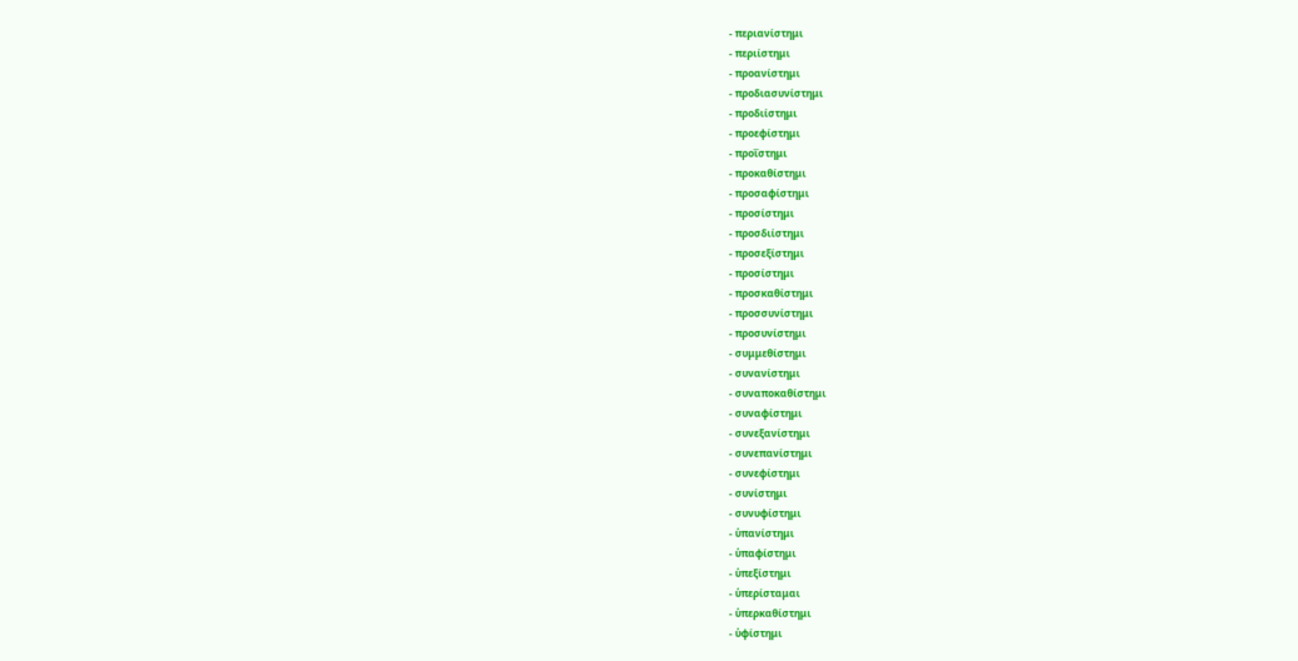- περιανίστημι
- περιίστημι
- προανίστημι
- προδιασυνίστημι
- προδιίστημι
- προεφίστημι
- προΐστημι
- προκαθίστημι
- προσαφίστημι
- προσίστημι
- προσδιίστημι
- προσεξίστημι
- προσίστημι
- προσκαθίστημι
- προσσυνίστημι
- προσυνίστημι
- συμμεθίστημι
- συνανίστημι
- συναποκαθίστημι
- συναφίστημι
- συνεξανίστημι
- συνεπανίστημι
- συνεφίστημι
- συνίστημι
- συνυφίστημι
- ὑπανίστημι
- ὑπαφίστημι
- ὑπεξίστημι
- ὑπερίσταμαι
- ὑπερκαθίστημι
- ὑφίστημι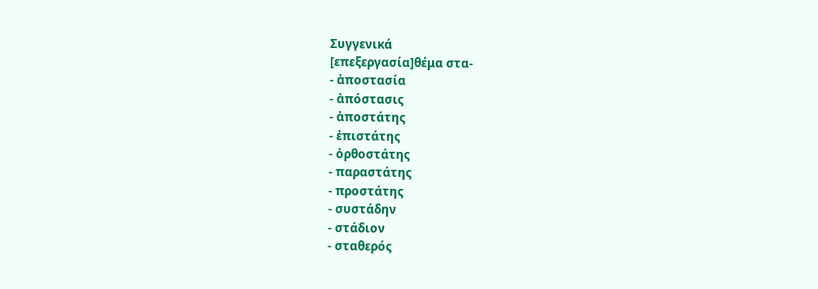Συγγενικά
[επεξεργασία]θέμα στα-
- ἀποστασία
- ἀπόστασις
- ἀποστάτης
- ἐπιστάτης
- ὀρθοστάτης
- παραστάτης
- προστάτης
- συστάδην
- στάδιον
- σταθερός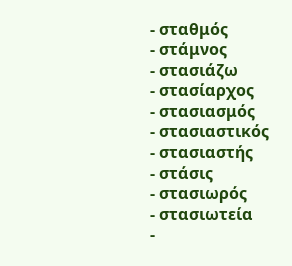- σταθμός
- στάμνος
- στασιάζω
- στασίαρχος
- στασιασμός
- στασιαστικός
- στασιαστής
- στάσις
- στασιωρός
- στασιωτεία
-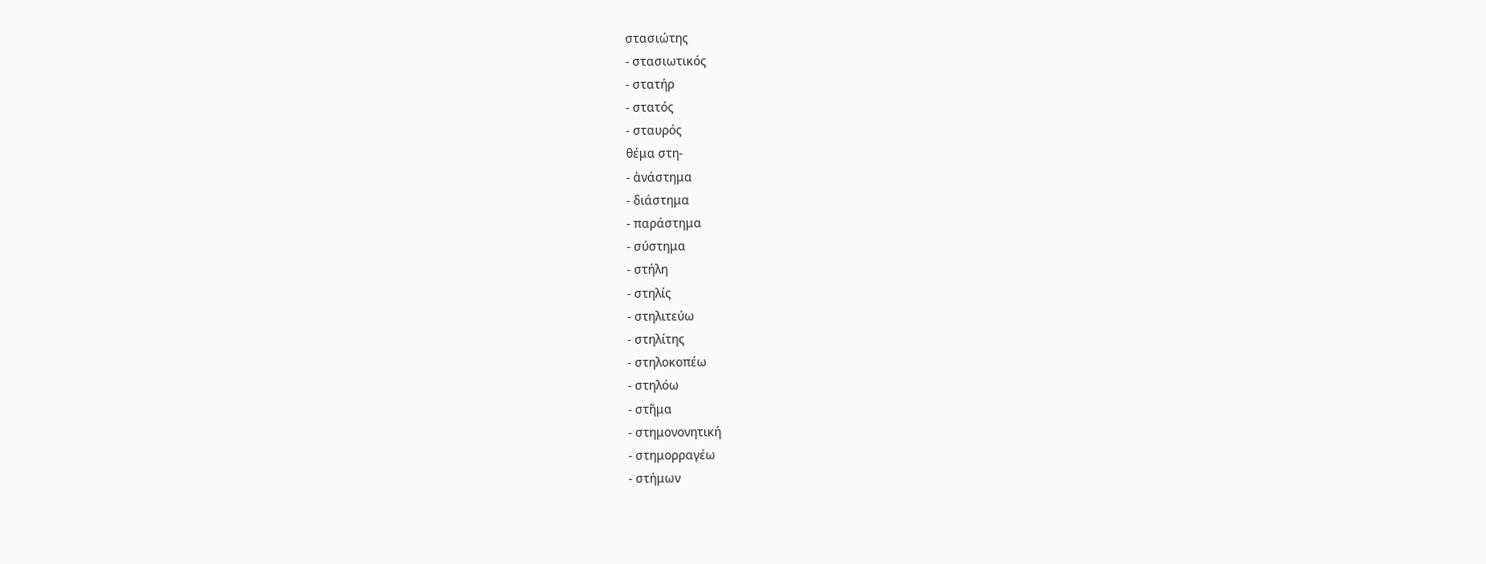στασιώτης
- στασιωτικός
- στατήρ
- στατός
- σταυρός
θέμα στη-
- ἀνάστημα
- διάστημα
- παράστημα
- σύστημα
- στήλη
- στηλίς
- στηλιτεύω
- στηλίτης
- στηλοκοπέω
- στηλόω
- στῆμα
- στημονονητική
- στημορραγέω
- στήμων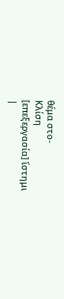θέμα στο-
Κλίση
[επεξεργασία] ἵστημι
|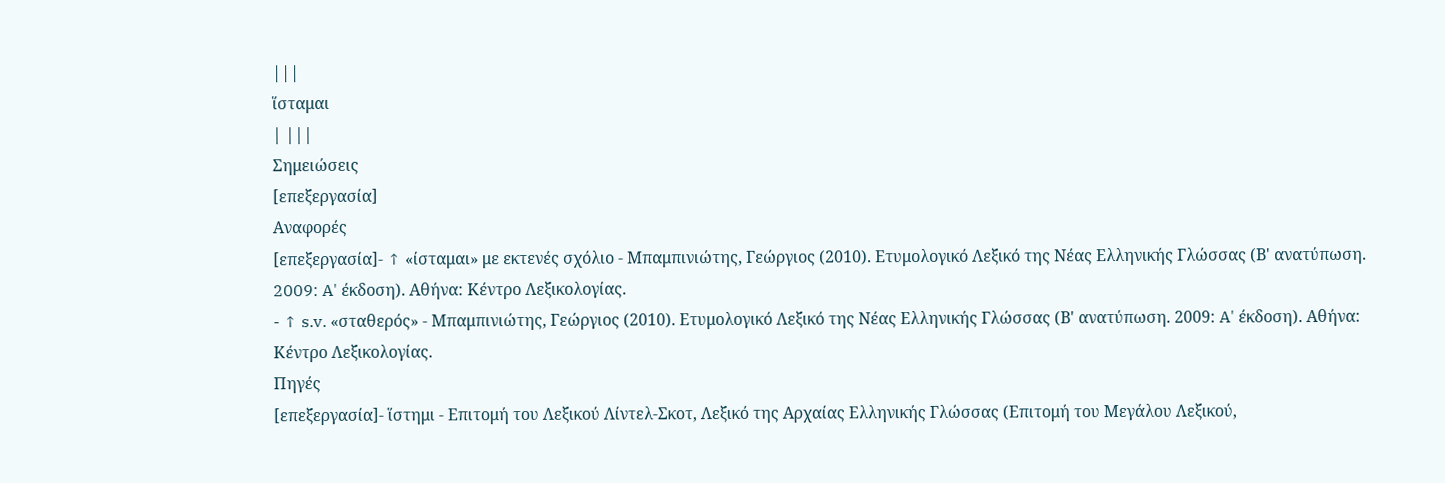|||
ἵσταμαι
| |||
Σημειώσεις
[επεξεργασία]
Αναφορές
[επεξεργασία]- ↑ «ίσταμαι» με εκτενές σχόλιο - Μπαμπινιώτης, Γεώργιος (2010). Ετυμολογικό Λεξικό της Νέας Ελληνικής Γλώσσας (Β' ανατύπωση. 2009: A' έκδοση). Αθήνα: Κέντρο Λεξικολογίας.
- ↑ s.v. «σταθερός» - Μπαμπινιώτης, Γεώργιος (2010). Ετυμολογικό Λεξικό της Νέας Ελληνικής Γλώσσας (Β' ανατύπωση. 2009: A' έκδοση). Αθήνα: Κέντρο Λεξικολογίας.
Πηγές
[επεξεργασία]- ἵστημι - Επιτομή του Λεξικού Λίντελ-Σκοτ, Λεξικό της Αρχαίας Ελληνικής Γλώσσας (Επιτομή του Μεγάλου Λεξικού,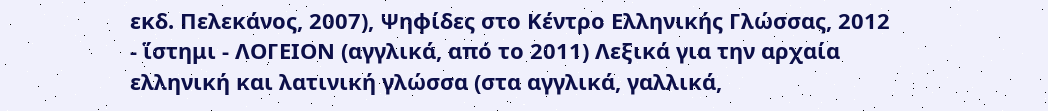εκδ. Πελεκάνος, 2007), Ψηφίδες στο Κέντρο Ελληνικής Γλώσσας, 2012
- ἵστημι - ΛΟΓΕΙΟΝ (αγγλικά, από το 2011) Λεξικά για την αρχαία ελληνική και λατινική γλώσσα (στα αγγλικά, γαλλικά,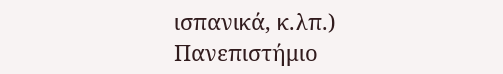ισπανικά, κ.λπ.) Πανεπιστήμιο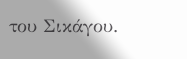του Σικάγου.